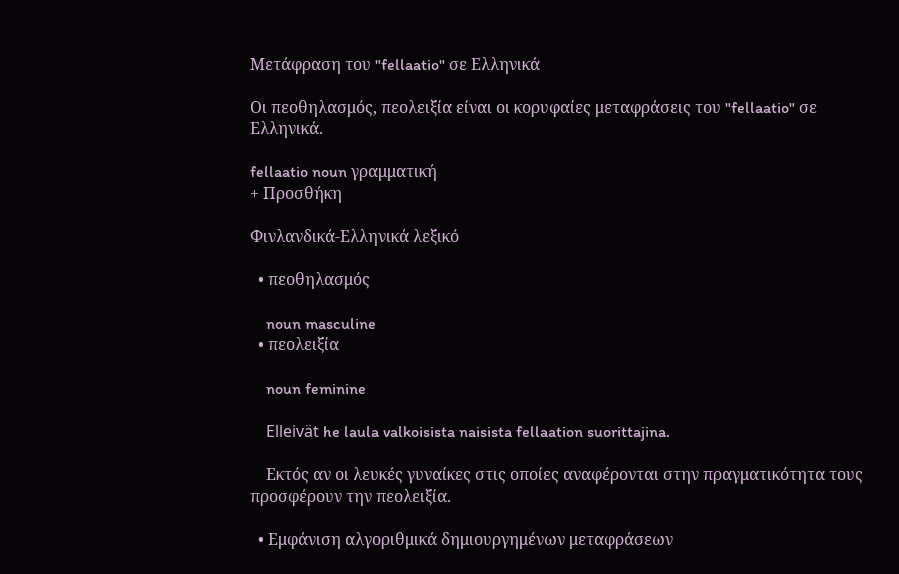Μετάφραση του "fellaatio" σε Ελληνικά

Οι πεοθηλασμός, πεολειξία είναι οι κορυφαίες μεταφράσεις του "fellaatio" σε Ελληνικά.

fellaatio noun γραμματική
+ Προσθήκη

Φινλανδικά-Ελληνικά λεξικό

  • πεοθηλασμός

    noun masculine
  • πεολειξία

    noun feminine

    Elleivät he laula valkoisista naisista fellaation suorittajina.

    Εκτός αν οι λευκές γυναίκες στις οποίες αναφέρονται στην πραγματικότητα τους προσφέρουν την πεολειξία.

  • Εμφάνιση αλγοριθμικά δημιουργημένων μεταφράσεων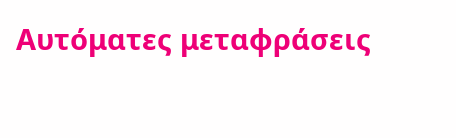Αυτόματες μεταφράσεις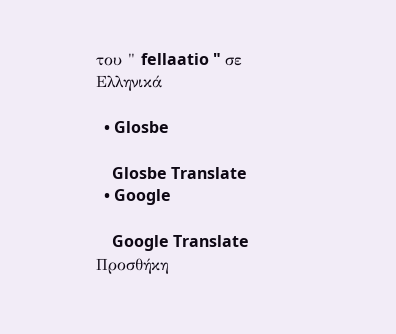του " fellaatio " σε Ελληνικά

  • Glosbe

    Glosbe Translate
  • Google

    Google Translate
Προσθήκη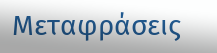Μεταφράσεις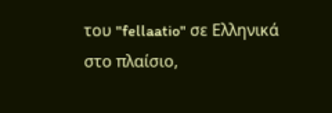του "fellaatio" σε Ελληνικά στο πλαίσιο,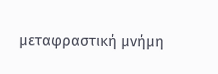μεταφραστική μνήμη